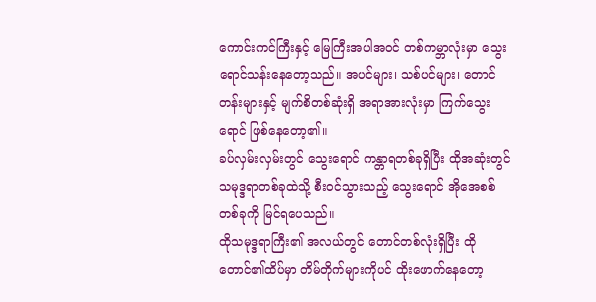ကောင်းကင်ကြီးနှင့် မြေကြီးအပါအဝင် တစ်ကမ္ဘာလုံးမှာ သွေးရောင်သန်းနေတော့သည်။ အပင်များ၊ သစ်ပင်များ၊ တောင်တန်းများနှင့် မျက်စိတစ်ဆုံးရှိ အရာအားလုံးမှာ ကြက်သွေးရောင် ဖြစ်နေတော့၏။
ခပ်လှမ်းလှမ်းတွင် သွေးရောင် ကန္တာရတစ်ခုရှိပြီး ထိုအဆုံးတွင် သမုဒ္ဒရာတစ်ခုထဲသို့ စီးဝင်သွားသည့် သွေးရောင် အိုအေစစ်တစ်ခုကို မြင်ရပေသည်။
ထိုသမုဒ္ဒရာကြီး၏ အလယ်တွင် တောင်တစ်လုံးရှိပြီး ထိုတောင်၏ထိပ်မှာ တိမ်တိုက်များကိုပင် ထိုးဖောက်နေတော့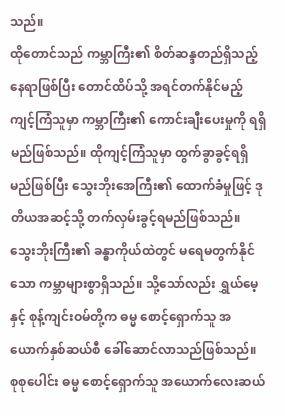သည်။
ထိုတောင်သည် ကမ္ဘာကြီး၏ စိတ်ဆန္ဒတည်ရှိသည့် နေရာဖြစ်ပြီး တောင်ထိပ်သို့ အရင်တက်နိုင်မည့် ကျင့်ကြံသူမှာ ကမ္ဘာကြီး၏ ကောင်းချီးပေးမှုကို ရရှိမည်ဖြစ်သည်။ ထိုကျင့်ကြံသူမှာ ထွက်ခွာခွင့်ရရှိမည်ဖြစ်ပြီး သွေးဘိုးအေကြီး၏ ထောက်ခံမှုဖြင့် ဒုတိယအဆင့်သို့ တက်လှမ်းခွင့်ရမည်ဖြစ်သည်။
သွေးဘိုးကြီး၏ ခန္ဓာကိုယ်ထဲတွင် မရေမတွက်နိုင်သော ကမ္ဘာများစွာရှိသည်။ သို့သော်လည်း ရွှယ်မေ့နှင့် စုန့်ကျင်းဝမ်တို့က ဓမ္မ စောင့်ရှောက်သူ အယောက်နှစ်ဆယ်စီ ခေါ်ဆောင်လာသည်ဖြစ်သည်။ စုစုပေါင်း ဓမ္မ စောင့်ရှောက်သူ အယောက်လေးဆယ်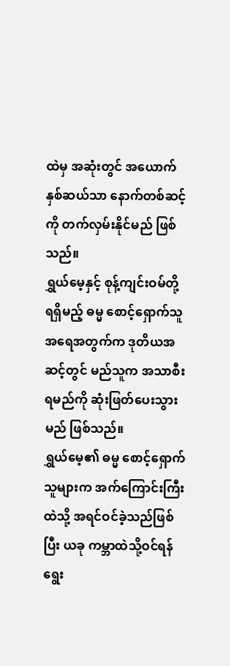ထဲမှ အဆုံးတွင် အယောက်နှစ်ဆယ်သာ နောက်တစ်ဆင့်ကို တက်လှမ်းနိုင်မည် ဖြစ်သည်။
ရွှယ်မေ့နှင့် စုန့်ကျင်းဝမ်တို့ ရရှိမည့် ဓမ္မ စောင့်ရှောက်သူ အရေအတွက်က ဒုတိယအဆင့်တွင် မည်သူက အသာစီးရမည်ကို ဆုံးဖြတ်ပေးသွားမည် ဖြစ်သည်။
ရွှယ်မေ့၏ ဓမ္မ စောင့်ရှောက်သူများက အက်ကြောင်းကြီးထဲသို့ အရင်ဝင်ခဲ့သည်ဖြစ်ပြီး ယခု ကမ္ဘာထဲသို့ဝင်ရန် ရွေး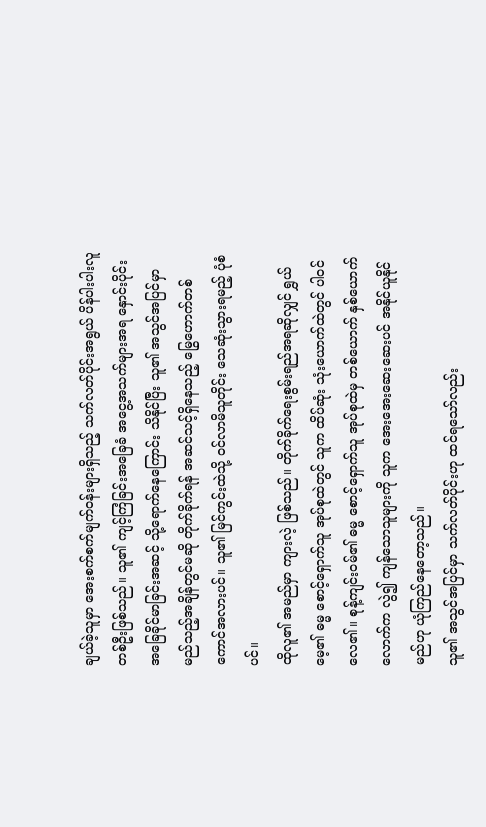ချယ်ခဲ့သူမှာ အေးစက်စက်မျက်ဝန်းများရှိသည့် သက်လတ်ပိုင်းအရွယ် ပိန်ပါးပါးလူတစ်ဦးဖြစ်သည်။ သူ၏ ကျင့်ကြံခြင်းအခြေခံ အငွေ့အသက်များအရ နှောင်းပိုင်းအခြေခိုင်မာခြင်းအဆင့် သို့ရောက်နေကြောင်း သိနိုင်ပြီး သူ၏ အသွင်အပြင်မှာ မည်သည့်အချိန်တွင်မဆို တိုက်ခိုက်ရန် အဆင်သင့်ရှိနေသည့် မြွေဟောက်တစ်ကောင်အလားပင်။ သူ၏ မြင်ကွင်းထဲသို့ ဝင်လာမိသူတိုင်း သေဆုံးသွားရမည့် ပုံစံပင်။
ထိုလူ၏ အမည်မှာ ကျားလဲ့ ဖြစ်သည်။ တိုက်ခိုက်ရေးစွမ်းရည်အရဆိုလျှင် ရွှယ်မေ့၏ ဓမ္မ စောင့်ရှောက်သူ အုပ်စုထဲတွင် သူက ထိပ်ဆုံး သုံးယောက်ထဲတွင် ပါဝင်လေ၏။ စုန့်ကျင်းဝမ်၏ ဓမ္မ စောင့်ရှောက်သူ အုပ်စုထဲမှ တစ်ယောက် နှစ်ယောက်လောက်က လွဲ၍ ကျန်သောသူများကို သူက အေးအေးဆေးဆေးပင် အနိုင်ယူနိုင်မည်ဟု ယုံကြည်နေတော့သည်။
သူ၏ အသွင်အပြင်မှာ သက်လတ်ပိုင်းဟု ထင်ရသော်လည်း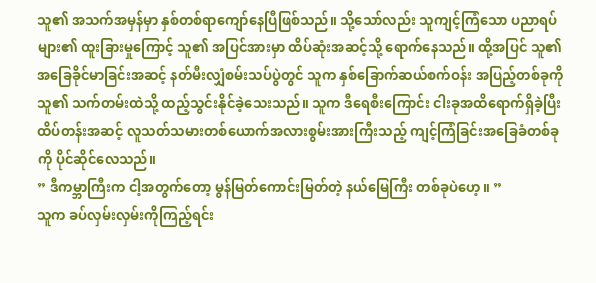သူ၏ အသက်အမှန်မှာ နှစ်တစ်ရာကျော်နေပြီဖြစ်သည်။ သို့သော်လည်း သူကျင့်ကြံသော ပညာရပ်များ၏ ထူးခြားမှုကြောင့် သူ၏ အပြင်အားမှာ ထိပ်ဆုံးအဆင့်သို့ ရောက်နေသည်။ ထို့အပြင် သူ၏ အခြေခိုင်မာခြင်းအဆင့် နတ်မီးလျှံစမ်းသပ်ပွဲတွင် သူက နှစ်ခြောက်ဆယ်စက်ဝန်း အပြည့်တစ်ခုကို သူ၏ သက်တမ်းထဲသို့ ထည့်သွင်းနိုင်ခဲ့သေးသည်။ သူက ဒီရေစီးကြောင်း ငါးခုအထိရောက်ရှိခဲ့ပြီး ထိပ်တန်းအဆင့် လူသတ်သမားတစ်ယောက်အလားစွမ်းအားကြီးသည့် ကျင့်ကြံခြင်းအခြေခံတစ်ခုကို ပိုင်ဆိုင်လေသည်။
” ဒီကမ္ဘာကြီးက ငါ့အတွက်တော့ မွန်မြတ်ကောင်းမြတ်တဲ့ နယ်မြေကြီး တစ်ခုပဲဟေ့။ ”
သူက ခပ်လှမ်းလှမ်းကိုကြည့်ရင်း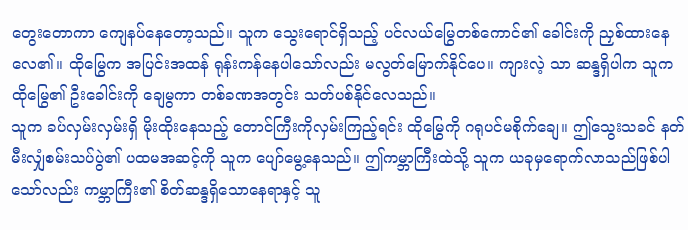တွေးတောကာ ကျေနပ်နေတော့သည်။ သူက သွေးရောင်ရှိသည့် ပင်လယ်မြွေတစ်ကောင်၏ ခေါင်းကို ညှစ်ထားနေလေ၏။ ထိုမြွေက အပြင်းအထန် ရုန်းကန်နေပါသော်လည်း မလွတ်မြောက်နိုင်ပေ။ ကျားလဲ့ သာ ဆန္ဒရှိပါက သူက ထိုမြွေ၏ ဦးခေါင်းကို ချေမွကာ တစ်ခဏအတွင်း သတ်ပစ်နိုင်လေသည်။
သူက ခပ်လှမ်းလှမ်းရှိ မိုးထိုးနေသည့် တောင်ကြီးကိုလှမ်းကြည့်ရင်း ထိုမြွေကို ဂရုပင်မစိုက်ချေ။ ဤသွေးသခင် နတ်မီးလျှံစမ်းသပ်ပွဲ၏ ပထမအဆင့်ကို သူက ပျော်မွေ့နေသည်။ ဤကမ္ဘာကြီးထဲသို့ သူက ယခုမှရောက်လာသည်ဖြစ်ပါသော်လည်း ကမ္ဘာကြီး၏ စိတ်ဆန္ဒရှိသောနေရာနှင့် သူ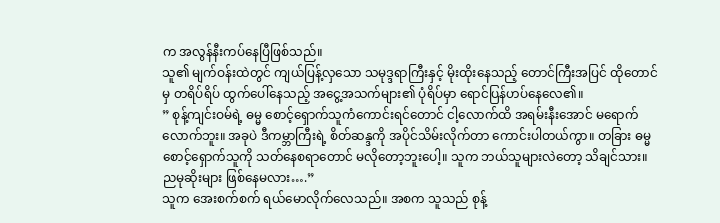က အလွန်နီးကပ်နေပြီဖြစ်သည်။
သူ၏ မျက်ဝန်းထဲတွင် ကျယ်ပြန့်လှသော သမုဒ္ဒရာကြီးနှင့် မိုးထိုးနေသည့် တောင်ကြီးအပြင် ထိုတောင်မှ တရိပ်ရိပ် ထွက်ပေါ်နေသည့် အငွေ့အသက်များ၏ ပုံရိပ်မှာ ရောင်ပြန်ဟပ်နေလေ၏။
” စုန့်ကျင်းဝမ်ရဲ့ ဓမ္မ စောင့်ရှောက်သူကံကောင်းရင်တောင် ငါ့လောက်ထိ အရမ်းနီးအောင် မရောက်လောက်ဘူး။ အခုပဲ ဒီကမ္ဘာကြီးရဲ့ စိတ်ဆန္ဒကို အပိုင်သိမ်းလိုက်တာ ကောင်းပါတယ်ကွာ။ တခြား ဓမ္မ စောင့်ရှောက်သူကို သတ်နေစရာတောင် မလိုတော့ဘူးပေါ့။ သူက ဘယ်သူများလဲတော့ သိချင်သား။ ညမုဆိုးများ ဖြစ်နေမလား….”
သူက အေးစက်စက် ရယ်မောလိုက်လေသည်။ အစက သူသည် စုန့်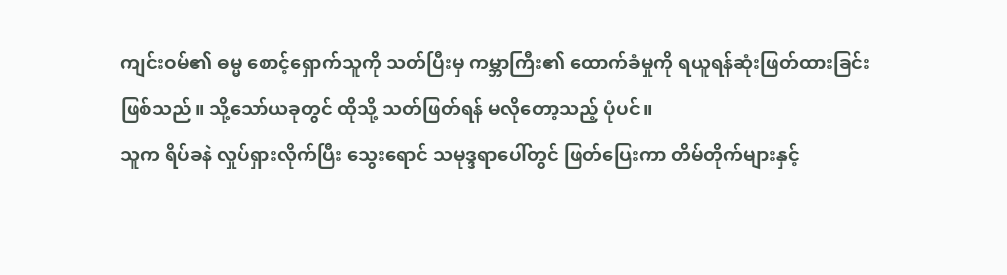ကျင်းဝမ်၏ ဓမ္မ စောင့်ရှောက်သူကို သတ်ပြီးမှ ကမ္ဘာကြီး၏ ထောက်ခံမှုကို ရယူရန်ဆုံးဖြတ်ထားခြင်းဖြစ်သည်။ သို့သော်ယခုတွင် ထိုသို့ သတ်ဖြတ်ရန် မလိုတော့သည့် ပုံပင်။
သူက ရိပ်ခနဲ လှုပ်ရှားလိုက်ပြီး သွေးရောင် သမုဒ္ဒရာပေါ်တွင် ဖြတ်ပြေးကာ တိမ်တိုက်များနှင့်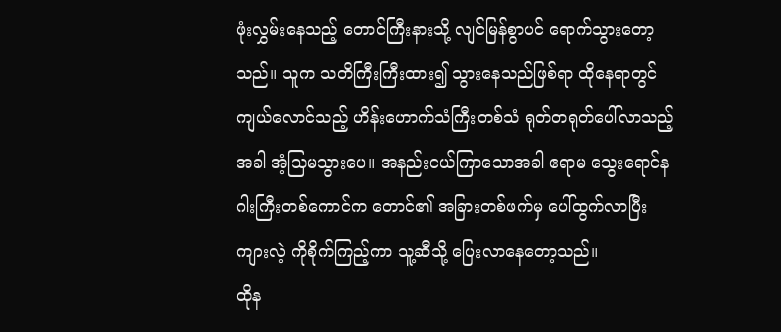ဖုံးလွှမ်းနေသည့် တောင်ကြီးနားသို့ လျင်မြန်စွာပင် ရောက်သွားတော့သည်။ သူက သတိကြီးကြီးထား၍ သွားနေသည်ဖြစ်ရာ ထိုနေရာတွင် ကျယ်လောင်သည့် ဟိန်းဟောက်သံကြီးတစ်သံ ရုတ်တရုတ်ပေါ်လာသည့်အခါ အံ့သြမသွားပေ။ အနည်းငယ်ကြာသောအခါ ဧရာမ သွေးရောင်နဂါးကြီးတစ်ကောင်က တောင်၏ အခြားတစ်ဖက်မှ ပေါ်ထွက်လာပြီး ကျားလဲ့ ကိုစိုက်ကြည့်ကာ သူ့ဆီသို့ ပြေးလာနေတော့သည်။
ထိုန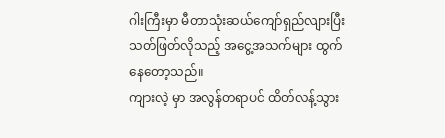ဂါးကြီးမှာ မီတာသုံးဆယ်ကျော်ရှည်လျားပြီး သတ်ဖြတ်လိုသည့် အငွေ့အသက်များ ထွက်နေတော့သည်။
ကျားလဲ့ မှာ အလွန်တရာပင် ထိတ်လန့်သွား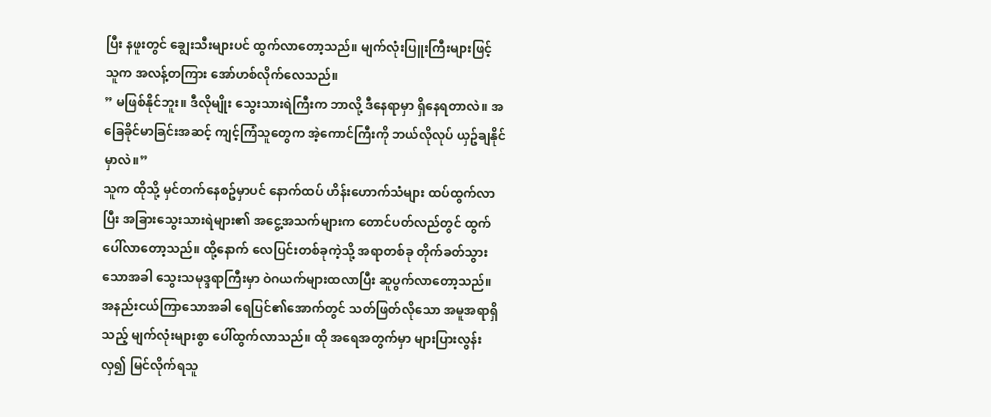ပြီး နဖူးတွင် ချွေးသီးများပင် ထွက်လာတော့သည်။ မျက်လုံးပြူးကြီးများဖြင့် သူက အလန့်တကြား အော်ဟစ်လိုက်လေသည်။
” မဖြစ်နိုင်ဘူး။ ဒီလိုမျိုး သွေးသားရဲကြီးက ဘာလို့ ဒီနေရာမှာ ရှိနေရတာလဲ။ အခြေခိုင်မာခြင်းအဆင့် ကျင့်ကြံသူတွေက အဲ့ကောင်ကြီးကို ဘယ်လိုလုပ် ယှဥ်ချနိုင်မှာလဲ။”
သူက ထိုသို့ မှင်တက်နေစဥ်မှာပင် နောက်ထပ် ဟိန်းဟောက်သံများ ထပ်ထွက်လာပြီး အခြားသွေးသားရဲများ၏ အငွေ့အသက်များက တောင်ပတ်လည်တွင် ထွက်ပေါ်လာတော့သည်။ ထို့နောက် လေပြင်းတစ်ခုကဲ့သို့ အရာတစ်ခု တိုက်ခတ်သွားသောအခါ သွေးသမုဒ္ဒရာကြီးမှာ ဝဲဂယက်များထလာပြီး ဆူပွက်လာတော့သည်။ အနည်းငယ်ကြာသောအခါ ရေပြင်၏အောက်တွင် သတ်ဖြတ်လိုသော အမူအရာရှိသည့် မျက်လုံးများစွာ ပေါ်ထွက်လာသည်။ ထို အရေအတွက်မှာ များပြားလွန်းလှ၍ မြင်လိုက်ရသူ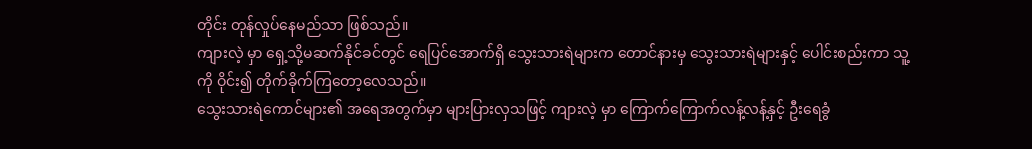တိုင်း တုန်လှုပ်နေမည်သာ ဖြစ်သည်။
ကျားလဲ့ မှာ ရှေ့သို့မဆက်နိုင်ခင်တွင် ရေပြင်အောက်ရှိ သွေးသားရဲများက တောင်နားမှ သွေးသားရဲများနှင့် ပေါင်းစည်းကာ သူ့ကို ဝိုင်း၍ တိုက်ခိုက်ကြတော့လေသည်။
သွေးသားရဲကောင်များ၏ အရေအတွက်မှာ များပြားလှသဖြင့် ကျားလဲ့ မှာ ကြောက်ကြောက်လန့်လန့်နှင့် ဦးရေခွံ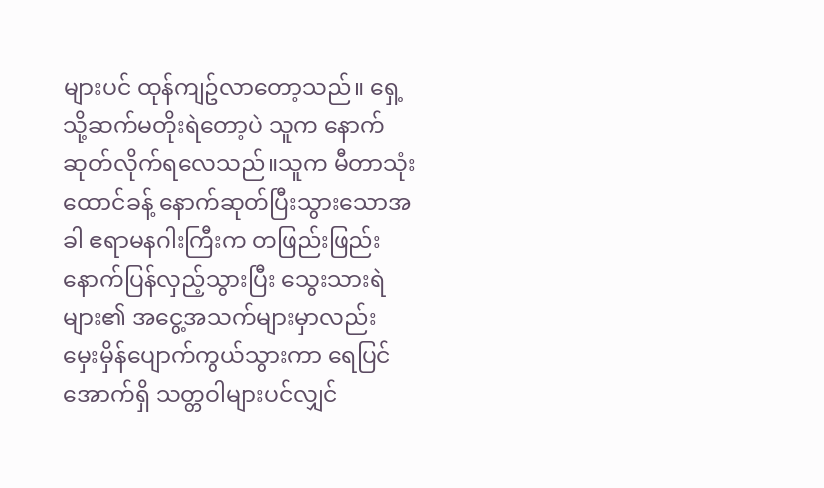များပင် ထုန်ကျဥ်လာတော့သည်။ ရှေ့သို့ဆက်မတိုးရဲတော့ပဲ သူက နောက်ဆုတ်လိုက်ရလေသည်။သူက မီတာသုံးထောင်ခန့် နောက်ဆုတ်ပြီးသွားသောအခါ ဧရာမနဂါးကြီးက တဖြည်းဖြည်း နောက်ပြန်လှည့်သွားပြီး သွေးသားရဲများ၏ အငွေ့အသက်များမှာလည်း မှေးမှိန်ပျောက်ကွယ်သွားကာ ရေပြင်အောက်ရှိ သတ္တဝါများပင်လျှင်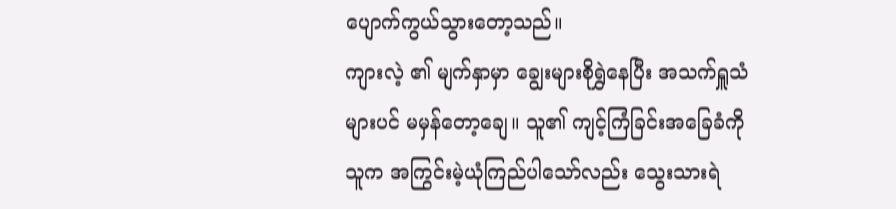ပျောက်ကွယ်သွားတော့သည်။
ကျားလဲ့ ၏ မျက်နှာမှာ ချွေးများစိုရွှဲနေပြီး အသက်ရှူသံများပင် မမှန်တော့ချေ။ သူ၏ ကျင့်ကြံခြင်းအခြေခံကို သူက အကြွင်းမဲ့ယုံကြည်ပါသော်လည်း သွေးသားရဲ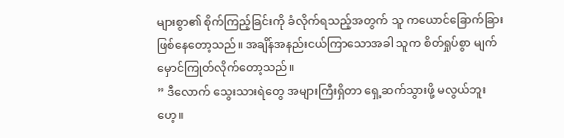များစွာ၏ စိုက်ကြည့်ခြင်းကို ခံလိုက်ရသည့်အတွက် သူ ကယောင်ခြောက်ခြားဖြစ်နေတော့သည်။ အချိန်အနည်းငယ်ကြာသောအခါ သူက စိတ်ရှုပ်စွာ မျက်မှောင်ကြုတ်လိုက်တော့သည်။
” ဒီလောက် သွေးသားရဲတွေ အများကြီးရှိတာ ရှေ့ဆက်သွားဖို့ မလွယ်ဘူးဟေ့။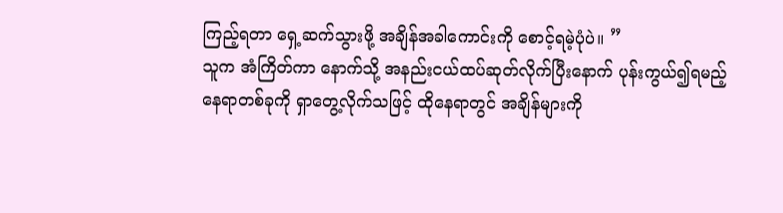ကြည့်ရတာ ရှေ့ဆက်သွားဖို့ အချိန်အခါကောင်းကို စောင့်ရမဲ့ပုံပဲ။ ”
သူက အံကြိတ်ကာ နောက်သို့ အနည်းငယ်ထပ်ဆုတ်လိုက်ပြီးနောက် ပုန်းကွယ်၍ရမည့်နေရာတစ်ခုကို ရှာတွေ့လိုက်သဖြင့် ထိုနေရာတွင် အချိန်များကို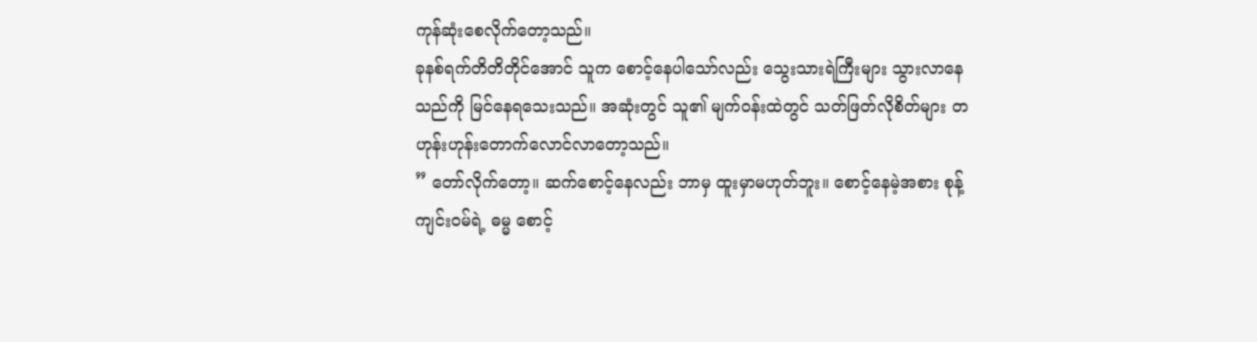ကုန်ဆုံးစေလိုက်တော့သည်။
ခုနစ်ရက်တိတိတိုင်အောင် သူက စောင့်နေပါသော်လည်း သွေးသားရဲကြီးများ သွားလာနေသည်ကို မြင်နေရသေးသည်။ အဆုံးတွင် သူ၏ မျက်ဝန်းထဲတွင် သတ်ဖြတ်လိုစိတ်များ တဟုန်းဟုန်းတောက်လောင်လာတော့သည်။
” တော်လိုက်တော့။ ဆက်စောင့်နေလည်း ဘာမှ ထူးမှာမဟုတ်ဘူး။ စောင့်နေမဲ့အစား စုန့်ကျင်းဝမ်ရဲ့ ဓမ္မ စောင့်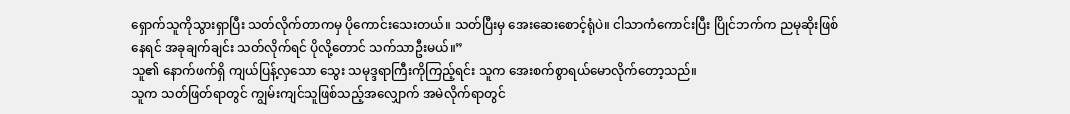ရှောက်သူကိုသွားရှာပြီး သတ်လိုက်တာကမှ ပိုကောင်းသေးတယ်။ သတ်ပြီးမှ အေးဆေးစောင့်ရုံပဲ။ ငါသာကံကောင်းပြီး ပြိုင်ဘက်က ညမုဆိုးဖြစ်နေရင် အခုချက်ချင်း သတ်လိုက်ရင် ပိုလို့တောင် သက်သာဦးမယ်။”
သူ၏ နောက်ဖက်ရှိ ကျယ်ပြန့်လှသော သွေး သမုဒ္ဒရာကြီးကိုကြည့်ရင်း သူက အေးစက်စွာရယ်မောလိုက်တော့သည်။
သူက သတ်ဖြတ်ရာတွင် ကျွမ်းကျင်သူဖြစ်သည့်အလျှောက် အမဲလိုက်ရာတွင်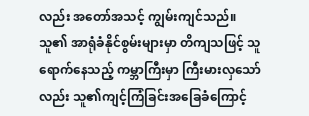လည်း အတော်အသင့် ကျွမ်းကျင်သည်။ သူ၏ အာရုံခံနိုင်စွမ်းများမှာ တိကျသဖြင့် သူရောက်နေသည့် ကမ္ဘာကြီးမှာ ကြီးမားလှသော်လည်း သူ၏ကျင့်ကြံခြင်းအခြေခံကြောင့်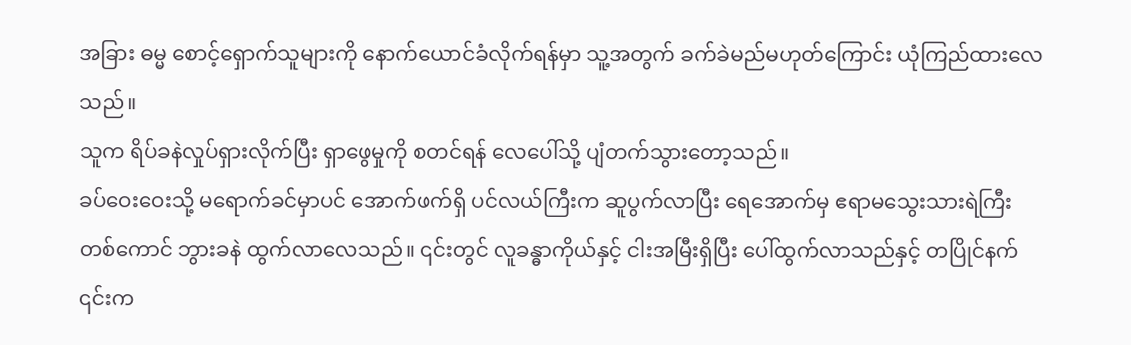အခြား ဓမ္မ စောင့်ရှောက်သူများကို နောက်ယောင်ခံလိုက်ရန်မှာ သူ့အတွက် ခက်ခဲမည်မဟုတ်ကြောင်း ယုံကြည်ထားလေသည်။
သူက ရိပ်ခနဲလှုပ်ရှားလိုက်ပြီး ရှာဖွေမှုကို စတင်ရန် လေပေါ်သို့ ပျံတက်သွားတော့သည်။
ခပ်ဝေးဝေးသို့ မရောက်ခင်မှာပင် အောက်ဖက်ရှိ ပင်လယ်ကြီးက ဆူပွက်လာပြီး ရေအောက်မှ ဧရာမသွေးသားရဲကြီးတစ်ကောင် ဘွားခနဲ ထွက်လာလေသည်။ ၎င်းတွင် လူခန္ဓာကိုယ်နှင့် ငါးအမြီးရှိပြီး ပေါ်ထွက်လာသည်နှင့် တပြိုင်နက် ၎င်းက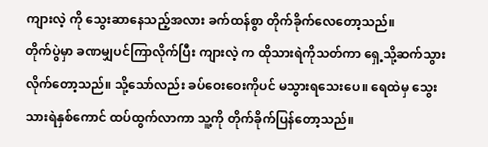ကျားလဲ့ ကို သွေးဆာနေသည့်အလား ခက်ထန်စွာ တိုက်ခိုက်လေတော့သည်။
တိုက်ပွဲမှာ ခဏမျှပင်ကြာလိုက်ပြီး ကျားလဲ့ က ထိုသားရဲကိုသတ်ကာ ရှေ့သို့ဆက်သွားလိုက်တော့သည်။ သို့သော်လည်း ခပ်ဝေးဝေးကိုပင် မသွားရသေးပေ။ ရေထဲမှ သွေးသားရဲနှစ်ကောင် ထပ်ထွက်လာကာ သူ့ကို တိုက်ခိုက်ပြန်တော့သည်။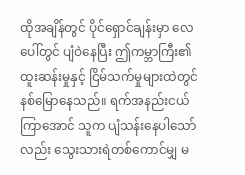ထိုအချိန်တွင် ပိုင်ရှောင်ချန်းမှာ လေပေါ်တွင် ပျံဝဲနေပြီး ဤကမ္ဘာကြီး၏ ထူးဆန်းမှုနှင့် ငြိမ်သက်မှုများထဲတွင် နစ်မြောနေသည်။ ရက်အနည်းငယ်ကြာအောင် သူက ပျံသန်းနေပါသော်လည်း သွေးသားရဲတစ်ကောင်မျှ မ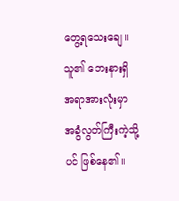တွေ့ရသေးချေ။ သူ၏ ဘေးနားရှိ အရာအားလုံးမှာ အခွံလွတ်ကြီးကဲ့သို့ပင် ဖြစ်နေ၏။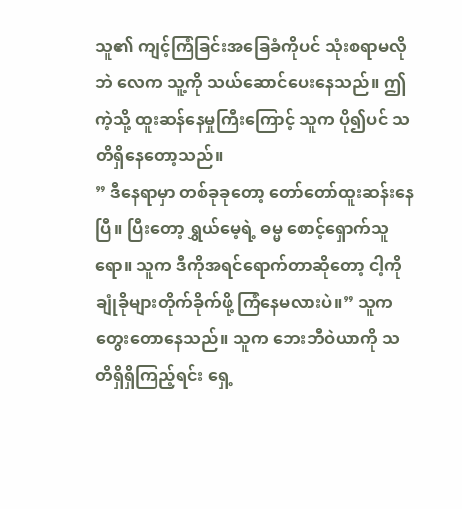သူ၏ ကျင့်ကြံခြင်းအခြေခံကိုပင် သုံးစရာမလိုဘဲ လေက သူ့ကို သယ်ဆောင်ပေးနေသည်။ ဤကဲ့သို့ ထူးဆန်နေမှုကြီးကြောင့် သူက ပို၍ပင် သတိရှိနေတော့သည်။
” ဒီနေရာမှာ တစ်ခုခုတော့ တော်တော်ထူးဆန်းနေပြီ။ ပြီးတော့ ရွှယ်မေ့ရဲ့ ဓမ္မ စောင့်ရှောက်သူရော။ သူက ဒီကိုအရင်ရောက်တာဆိုတော့ ငါ့ကို ချုံခိုများတိုက်ခိုက်ဖို့ ကြံနေမလားပဲ။” သူက တွေးတောနေသည်။ သူက ဘေးဘီဝဲယာကို သတိရှိရှိကြည့်ရင်း ရှေ့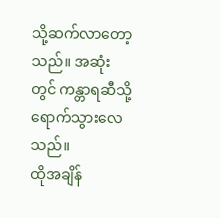သို့ဆက်လာတော့သည်။ အဆုံးတွင် ကန္တာရဆီသို့ ရောက်သွားလေသည်။
ထိုအချိန်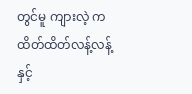တွင်မူ ကျားလဲ့ က ထိတ်ထိတ်လန့်လန့်နှင့်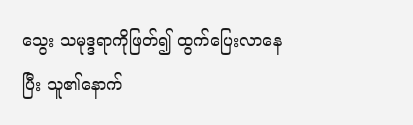သွေး သမုဒ္ဒရာကိုဖြတ်၍ ထွက်ပြေးလာနေပြီး သူ၏နောက်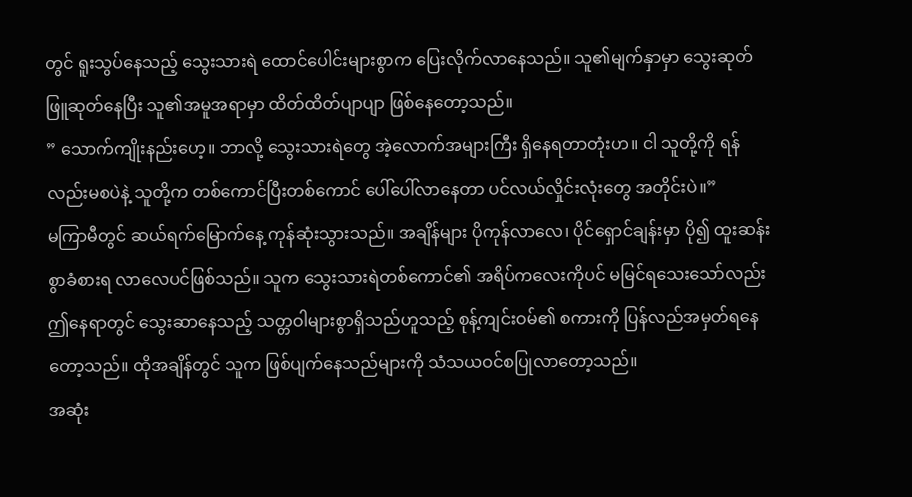တွင် ရူးသွပ်နေသည့် သွေးသားရဲ ထောင်ပေါင်းများစွာက ပြေးလိုက်လာနေသည်။ သူ၏မျက်နှာမှာ သွေးဆုတ် ဖြူဆုတ်နေပြီး သူ၏အမူအရာမှာ ထိတ်ထိတ်ပျာပျာ ဖြစ်နေတော့သည်။
” သောက်ကျိုးနည်းဟေ့။ ဘာလို့ သွေးသားရဲတွေ အဲ့လောက်အများကြီး ရှိနေရတာတုံးဟ။ ငါ သူတို့ကို ရန်လည်းမစပဲနဲ့ သူတို့က တစ်ကောင်ပြီးတစ်ကောင် ပေါ်ပေါ်လာနေတာ ပင်လယ်လှိုင်းလုံးတွေ အတိုင်းပဲ။”
မကြာမီတွင် ဆယ်ရက်မြောက်နေ့ ကုန်ဆုံးသွားသည်။ အချိန်များ ပိုကုန်လာလေ၊ ပိုင်ရှောင်ချန်းမှာ ပို၍ ထူးဆန်းစွာခံစားရ လာလေပင်ဖြစ်သည်။ သူက သွေးသားရဲတစ်ကောင်၏ အရိပ်ကလေးကိုပင် မမြင်ရသေးသော်လည်း ဤနေရာတွင် သွေးဆာနေသည့် သတ္တဝါများစွာရှိသည်ဟူသည့် စုန့်ကျင်းဝမ်၏ စကားကို ပြန်လည်အမှတ်ရနေတော့သည်။ ထိုအချိန်တွင် သူက ဖြစ်ပျက်နေသည်များကို သံသယဝင်စပြုလာတော့သည်။
အဆုံး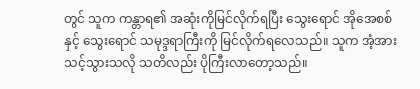တွင် သူက ကန္တာရ၏ အဆုံးကိုမြင်လိုက်ရပြီး သွေးရောင် အိုအေစစ်နှင့် သွေးရောင် သမုဒ္ဒရာကြီးကို မြင်လိုက်ရလေသည်။ သူက အံ့အားသင့်သွားသလို သတိလည်း ပိုကြီးလာတော့သည်။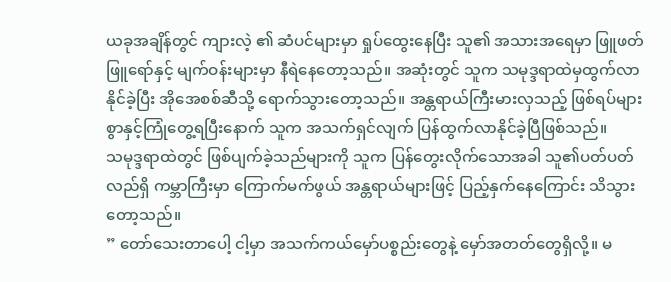ယခုအချိန်တွင် ကျားလဲ့ ၏ ဆံပင်များမှာ ရှုပ်ထွေးနေပြီး သူ၏ အသားအရေမှာ ဖြူဖတ်ဖြူရော်နှင့် မျက်ဝန်းများမှာ နီရဲနေတော့သည်။ အဆုံးတွင် သူက သမုဒ္ဒရာထဲမှထွက်လာနိုင်ခဲ့ပြီး အိုအေစစ်ဆီသို့ ရောက်သွားတော့သည်။ အန္တရာယ်ကြီးမားလှသည့် ဖြစ်ရပ်များစွာနှင့်ကြုံတွေ့ရပြီးနောက် သူက အသက်ရှင်လျက် ပြန်ထွက်လာနိုင်ခဲ့ပြီဖြစ်သည်။
သမုဒ္ဒရာထဲတွင် ဖြစ်ပျက်ခဲ့သည်များကို သူက ပြန်တွေးလိုက်သောအခါ သူ၏ပတ်ပတ်လည်ရှိ ကမ္ဘာကြီးမှာ ကြောက်မက်ဖွယ် အန္တရာယ်များဖြင့် ပြည့်နှက်နေကြောင်း သိသွားတော့သည်။
” တော်သေးတာပေါ့ ငါ့မှာ အသက်ကယ်မှော်ပစ္စည်းတွေနဲ့ မှော်အတတ်တွေရှိလို့။ မ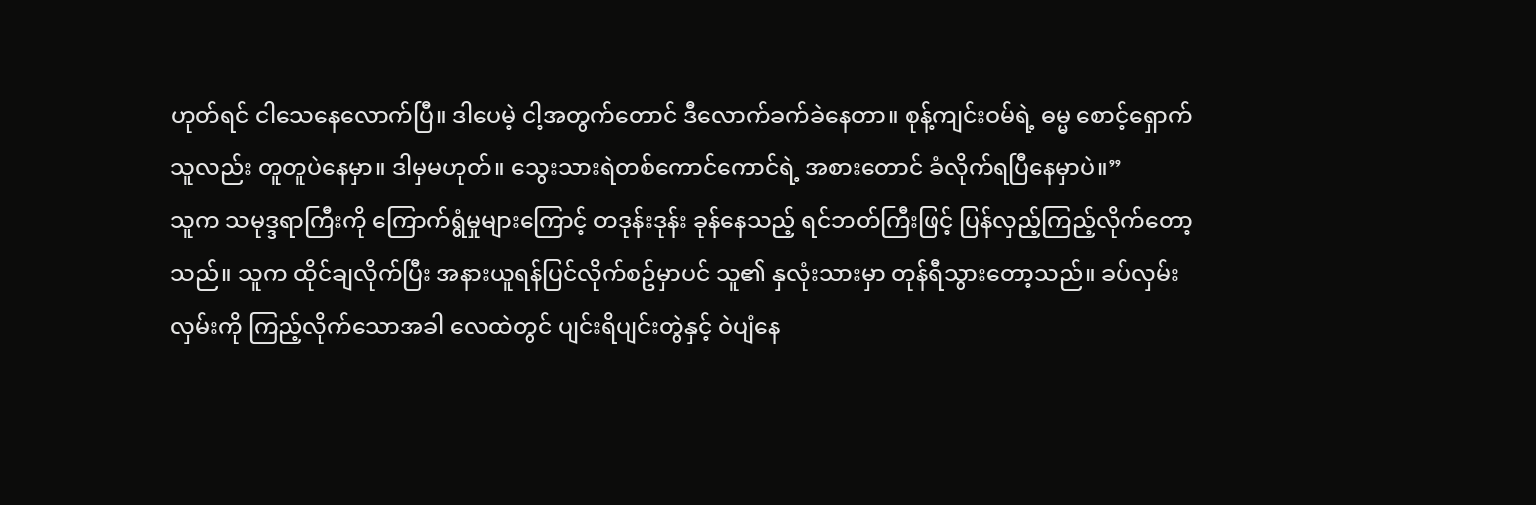ဟုတ်ရင် ငါသေနေလောက်ပြီ။ ဒါပေမဲ့ ငါ့အတွက်တောင် ဒီလောက်ခက်ခဲနေတာ။ စုန့်ကျင်းဝမ်ရဲ့ ဓမ္မ စောင့်ရှောက်သူလည်း တူတူပဲနေမှာ။ ဒါမှမဟုတ်။ သွေးသားရဲတစ်ကောင်ကောင်ရဲ့ အစားတောင် ခံလိုက်ရပြီနေမှာပဲ။”
သူက သမုဒ္ဒရာကြီးကို ကြောက်ရွံမှုများကြောင့် တဒုန်းဒုန်း ခုန်နေသည့် ရင်ဘတ်ကြီးဖြင့် ပြန်လှည့်ကြည့်လိုက်တော့သည်။ သူက ထိုင်ချလိုက်ပြီး အနားယူရန်ပြင်လိုက်စဥ်မှာပင် သူ၏ နှလုံးသားမှာ တုန်ရီသွားတော့သည်။ ခပ်လှမ်းလှမ်းကို ကြည့်လိုက်သောအခါ လေထဲတွင် ပျင်းရိပျင်းတွဲနှင့် ဝဲပျံနေ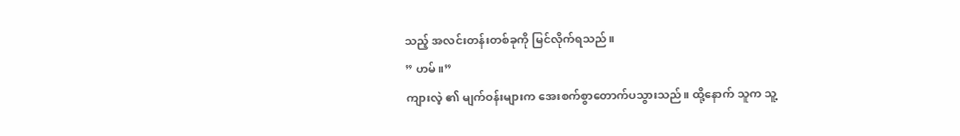သည့် အလင်းတန်းတစ်ခုကို မြင်လိုက်ရသည်။
” ဟမ်။”
ကျားလဲ့ ၏ မျက်ဝန်းများက အေးစက်စွာတောက်ပသွားသည်။ ထို့နောက် သူက သူ့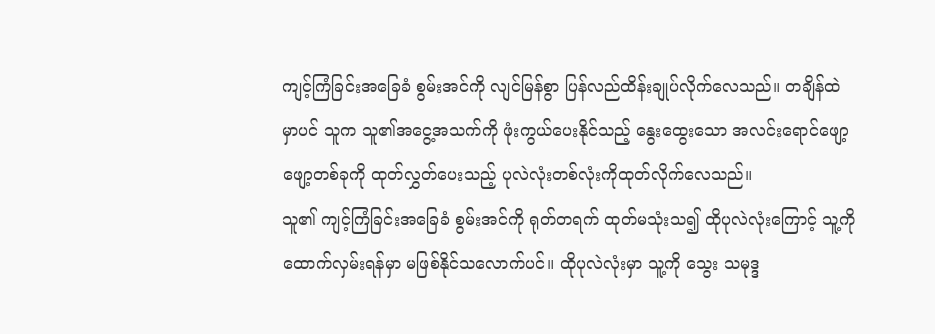ကျင့်ကြံခြင်းအခြေခံ စွမ်းအင်ကို လျင်မြန်စွာ ပြန်လည်ထိန်းချုပ်လိုက်လေသည်။ တချိန်ထဲမှာပင် သူက သူ၏အငွေ့အသက်ကို ဖုံးကွယ်ပေးနိုင်သည့် နွေးထွေးသော အလင်းရောင်ဖျော့ဖျော့တစ်ခုကို ထုတ်လွှတ်ပေးသည့် ပုလဲလုံးတစ်လုံးကိုထုတ်လိုက်လေသည်။
သူ၏ ကျင့်ကြံခြင်းအခြေခံ စွမ်းအင်ကို ရုတ်တရက် ထုတ်မသုံးသ၍ ထိုပုလဲလုံးကြောင့် သူ့ကို ထောက်လှမ်းရန်မှာ မဖြစ်နိုင်သလောက်ပင်။ ထိုပုလဲလုံးမှာ သူ့ကို သွေး သမုဒ္ဒ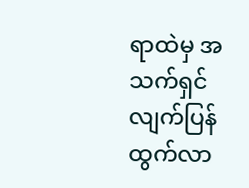ရာထဲမှ အသက်ရှင်လျက်ပြန်ထွက်လာ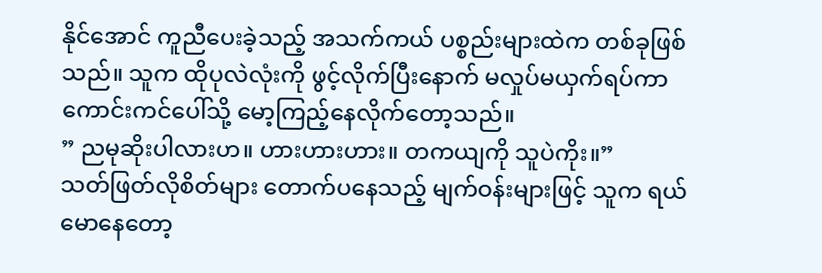နိုင်အောင် ကူညီပေးခဲ့သည့် အသက်ကယ် ပစ္စည်းများထဲက တစ်ခုဖြစ်သည်။ သူက ထိုပုလဲလုံးကို ဖွင့်လိုက်ပြီးနောက် မလှုပ်မယှက်ရပ်ကာ ကောင်းကင်ပေါ်သို့ မော့ကြည့်နေလိုက်တော့သည်။
” ညမုဆိုးပါလားဟ။ ဟားဟားဟား။ တကယျကို သူပဲကိုး။”
သတ်ဖြတ်လိုစိတ်များ တောက်ပနေသည့် မျက်ဝန်းများဖြင့် သူက ရယ်မောနေတော့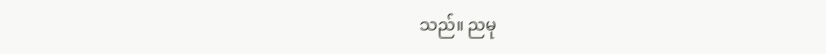သည်။ ညမု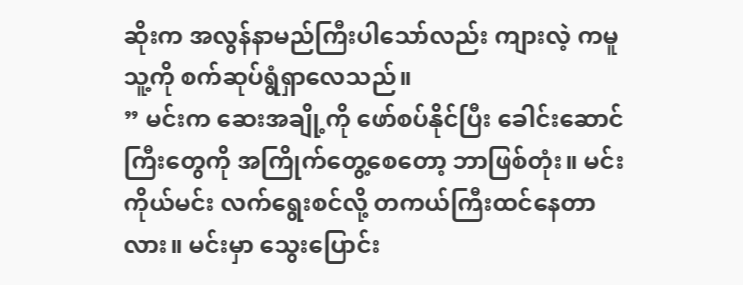ဆိုးက အလွန်နာမည်ကြီးပါသော်လည်း ကျားလဲ့ ကမူ သူ့ကို စက်ဆုပ်ရွံရှာလေသည်။
” မင်းက ဆေးအချို့ကို ဖော်စပ်နိုင်ပြီး ခေါင်းဆောင်ကြီးတွေကို အကြိုက်တွေ့စေတော့ ဘာဖြစ်တုံး။ မင်းကိုယ်မင်း လက်ရွေးစင်လို့ တကယ်ကြီးထင်နေတာလား။ မင်းမှာ သွေးပြောင်း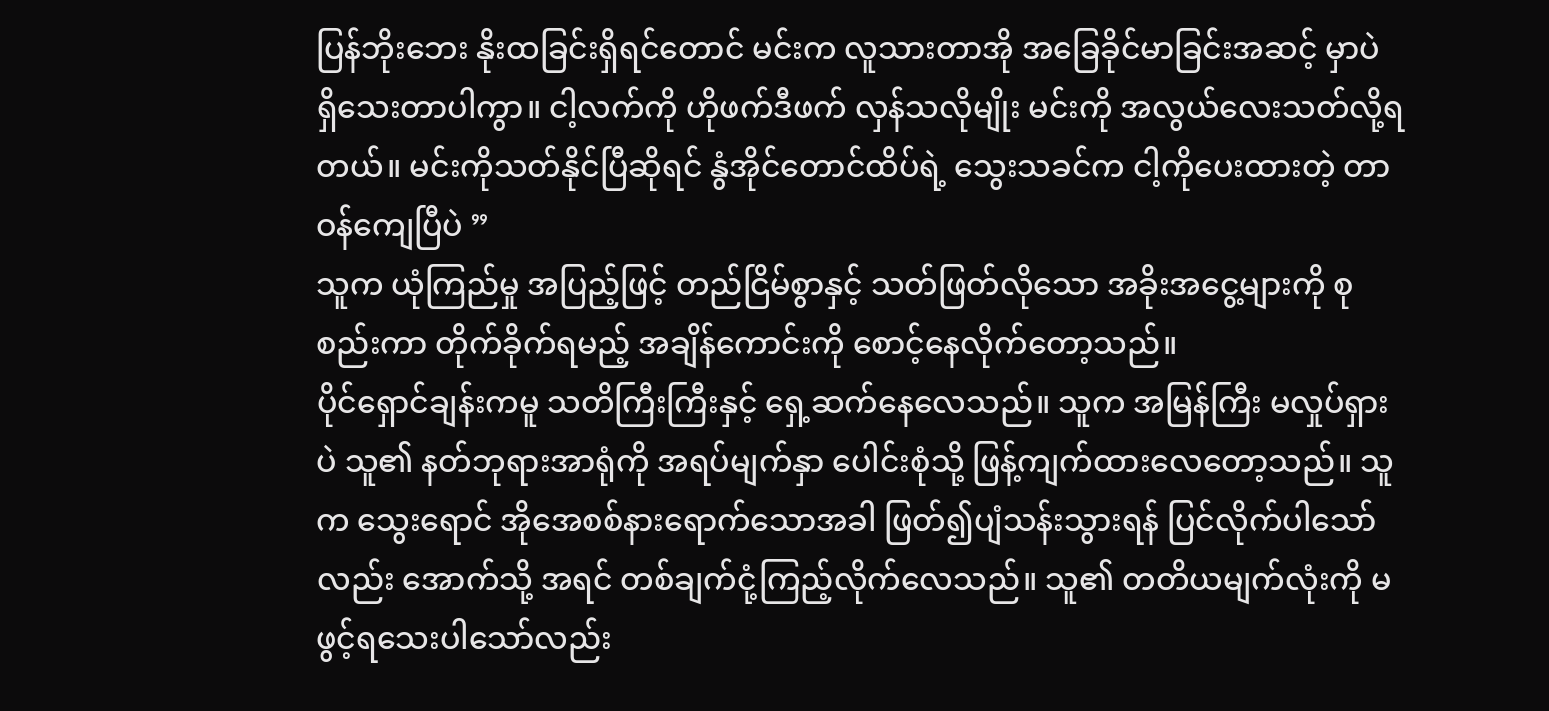ပြန်ဘိုးဘေး နိုးထခြင်းရှိရင်တောင် မင်းက လူသားတာအို အခြေခိုင်မာခြင်းအဆင့် မှာပဲ ရှိသေးတာပါကွာ။ ငါ့လက်ကို ဟိုဖက်ဒီဖက် လှန်သလိုမျိုး မင်းကို အလွယ်လေးသတ်လို့ရတယ်။ မင်းကိုသတ်နိုင်ပြီဆိုရင် နွံအိုင်တောင်ထိပ်ရဲ့ သွေးသခင်က ငါ့ကိုပေးထားတဲ့ တာဝန်ကျေပြီပဲ ”
သူက ယုံကြည်မှု အပြည့်ဖြင့် တည်ငြိမ်စွာနှင့် သတ်ဖြတ်လိုသော အခိုးအငွေ့များကို စုစည်းကာ တိုက်ခိုက်ရမည့် အချိန်ကောင်းကို စောင့်နေလိုက်တော့သည်။
ပိုင်ရှောင်ချန်းကမူ သတိကြီးကြီးနှင့် ရှေ့ဆက်နေလေသည်။ သူက အမြန်ကြီး မလှုပ်ရှားပဲ သူ၏ နတ်ဘုရားအာရုံကို အရပ်မျက်နှာ ပေါင်းစုံသို့ ဖြန့်ကျက်ထားလေတော့သည်။ သူက သွေးရောင် အိုအေစစ်နားရောက်သောအခါ ဖြတ်၍ပျံသန်းသွားရန် ပြင်လိုက်ပါသော်လည်း အောက်သို့ အရင် တစ်ချက်ငုံ့ကြည့်လိုက်လေသည်။ သူ၏ တတိယမျက်လုံးကို မဖွင့်ရသေးပါသော်လည်း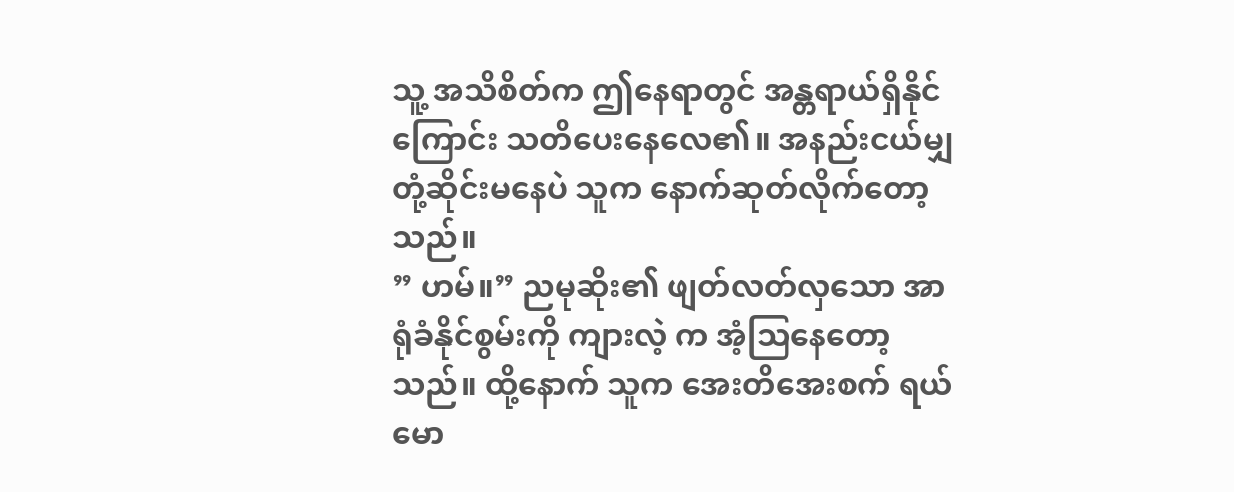သူ့ အသိစိတ်က ဤနေရာတွင် အန္တရာယ်ရှိနိုင်ကြောင်း သတိပေးနေလေ၏။ အနည်းငယ်မျှ တုံ့ဆိုင်းမနေပဲ သူက နောက်ဆုတ်လိုက်တော့သည်။
” ဟမ်။” ညမုဆိုး၏ ဖျတ်လတ်လှသော အာရုံခံနိုင်စွမ်းကို ကျားလဲ့ က အံ့သြနေတော့သည်။ ထို့နောက် သူက အေးတိအေးစက် ရယ်မော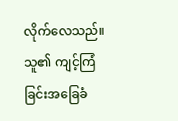လိုက်လေသည်။ သူ၏ ကျင့်ကြံခြင်းအခြေခံ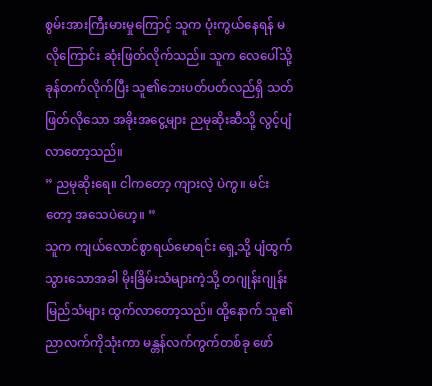စွမ်းအားကြီးမားမှုကြောင့် သူက ပုံးကွယ်နေရန် မလိုကြောင်း ဆုံးဖြတ်လိုက်သည်။ သူက လေပေါ်သို့ ခုန်တက်လိုက်ပြီး သူ၏ဘေးပတ်ပတ်လည်ရှိ သတ်ဖြတ်လိုသော အခိုးအငွေ့များ ညမုဆိုးဆီသို့ လွင့်ပျံလာတော့သည်။
” ညမုဆိုးရေ။ ငါကတော့ ကျားလဲ့ ပဲကွ။ မင်းတော့ အသေပဲဟေ့။ ”
သူက ကျယ်လောင်စွာရယ်မောရင်း ရှေ့သို့ ပျံထွက်သွားသောအခါ မိုးခြိမ်းသံများကဲ့သို့ တဂျုန်းဂျုန်းမြည်သံများ ထွက်လာတော့သည်။ ထို့နောက် သူ၏ ညာလက်ကိုသုံးကာ မန္တန်လက်ကွက်တစ်ခု ဖော်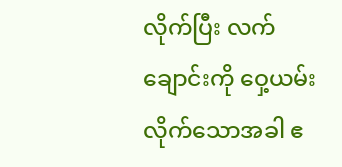လိုက်ပြီး လက်ချောင်းကို ဝှေ့ယမ်းလိုက်သောအခါ ဧ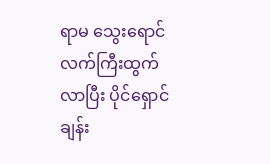ရာမ သွေးရောင်လက်ကြီးထွက်လာပြီး ပိုင်ရှောင်ချန်း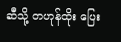ဆီသို့ တဟုန်ထိုး ပြေး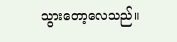သွားတော့လေသည်။